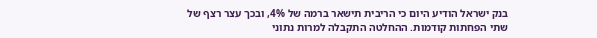בנק ישראל הודיע היום כי הריבית תישאר ברמה של 4%, ובכך עצר רצף של שתי הפחתות קודמות. ההחלטה התקבלה למרות נתוני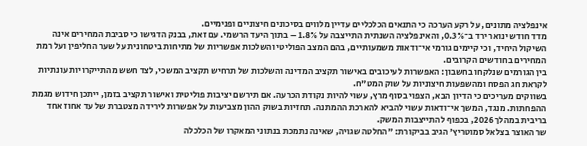אינפלציה מתונים, על רקע הערכה כי התנאים הכלכליים עדיין מלווים בסיכונים חיצוניים ופנימיים.
מדד חודש ינואר ירד ב־0.3%, והאינפלציה השנתית התייצבה על 1.8% – בתוך היעד הרשמי. עם זאת, בבנק הדגישו כי סביבת המחירים אינה השיקול היחיד, וכי קיימים גורמי אי־ודאות משמעותיים, בהם המצב הפוליטי והשלכות אפשריות של מתיחות ביטחונית על שער החליפין ועל רמת המחירים בחודשים הקרובים.
בין הגורמים שנלקחו בחשבון: האפשרות לעיכובים באישור תקציב המדינה והשלכות של תרחיש תקציב המשכי, לצד חשש מהתייקרויות עונתיות לקראת חג הפסח ומהשפעות חיצוניות על שוק המט"ח.
בשווקים מעריכים כי הדיון הבא, הצפוי בסוף מרץ, עשוי להיות נקודת הכרעה. אם תירשם יציבות פוליטית ואישור תקציב בזמן, ייתכן חידוש מגמת ההפחתות. מנגד, המשך אי־ודאות עשוי להביא להארכת ההמתנה. תחזיות בשוק ההון מצביעות על אפשרות לירידה מצטברת של עד אחוז אחד בריבית במהלך 2026, בכפוף להתייצבות המשק.
שר האוצר בצלאל סמוטריץ' הגיב בביקורת: "החלטה שגויה, שאינה נתמכת בנתוני המאקרו של הכלכלה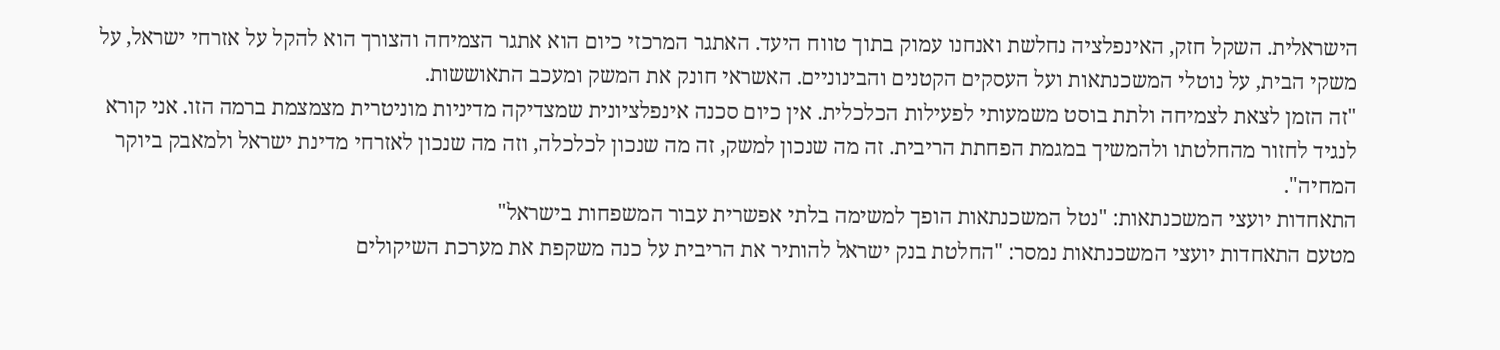הישראלית. השקל חזק, האינפלציה נחלשת ואנחנו עמוק בתוך טווח היעד. האתגר המרכזי כיום הוא אתגר הצמיחה והצורך הוא להקל על אזרחי ישראל, על משקי הבית, על נוטלי המשכנתאות ועל העסקים הקטנים והבינוניים. האשראי חונק את המשק ומעכב התאוששות.
"זה הזמן לצאת לצמיחה ולתת בוסט משמעותי לפעילות הכלכלית. אין כיום סכנה אינפלציונית שמצדיקה מדיניות מוניטרית מצמצמת ברמה הזו. אני קורא לנגיד לחזור מהחלטתו ולהמשיך במגמת הפחתת הריבית. זה מה שנכון למשק, זה מה שנכון לכלכלה, וזה מה שנכון לאזרחי מדינת ישראל ולמאבק ביוקר המחיה".
התאחדות יועצי המשכנתאות: "נטל המשכנתאות הופך למשימה בלתי אפשרית עבור המשפחות בישראל"
מטעם התאחדות יועצי המשכנתאות נמסר: "החלטת בנק ישראל להותיר את הריבית על כנה משקפת את מערכת השיקולים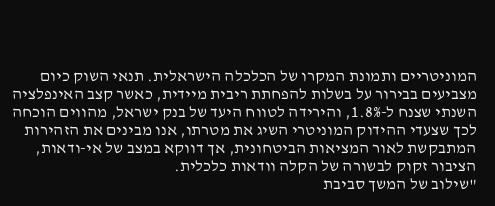המוניטריים ותמונת המקרו של הכלכלה הישראלית. תנאי השוק כיום מצביעים בבירור על בשלות להפחתת ריבית מיידית, כאשר קצב האינפלציה השנתי שצנח ל-1.8%, והירידה לטווח היעד של בנק ישראל, מהווים הוכחה לכך שצעדי ההידוק המוניטרי השיג את מטרתו, אנו מבינים את הזהירות המתבקשת לאור המציאות הביטחונית, אך דווקא במצב של אי-ודאות, הציבור זקוק לבשורה של הקלה וודאות כלכלית.
"שילוב של המשך סביבת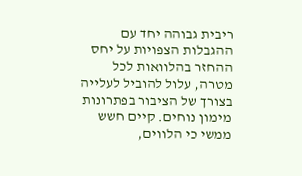ריבית גבוהה יחד עם ההגבלות הצפויות על יחס ההחזר בהלוואות לכל מטרה, עלול להוביל לעלייה בצורך של הציבור בפתרונות מימון נוחים. קיים חשש ממשי כי הלווים,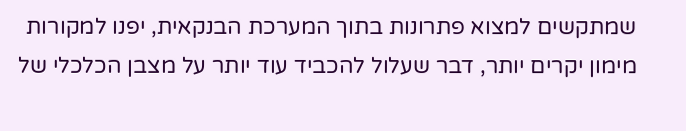שמתקשים למצוא פתרונות בתוך המערכת הבנקאית, יפנו למקורות מימון יקרים יותר, דבר שעלול להכביד עוד יותר על מצבן הכלכלי של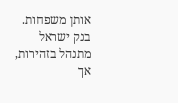אותן משפחות. בנק ישראל מתנהל בזהירות, אך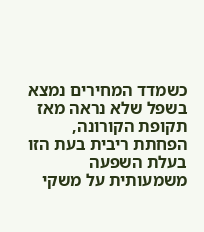כשמדד המחירים נמצא בשפל שלא נראה מאז תקופת הקורונה, הפחתת ריבית בעת הזו בעלת השפעה משמעותית על משקי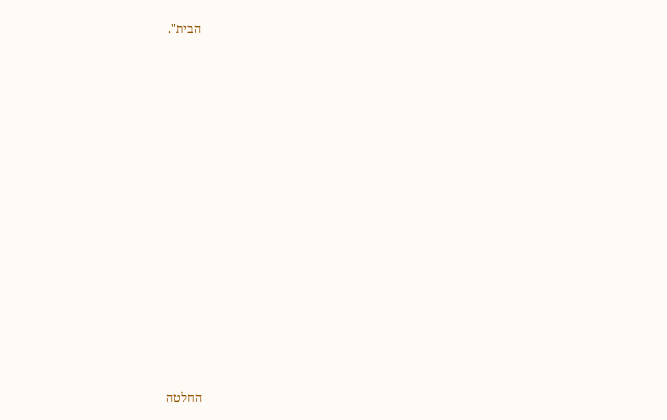הבית".





















החלטה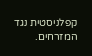קפלניסטית נגד המזרחים.